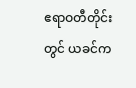ဧရာဝတီတိုင်းတွင် ယခင်က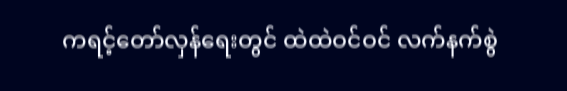ကရင့်တော်လှန်ရေးတွင် ထဲထဲဝင်ဝင် လက်နက်စွဲ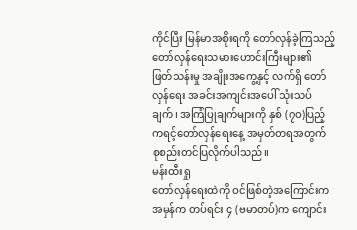ကိုင်ပြီး မြန်မာအစိုးရကို တော်လှန်ခဲ့ကြသည့် တော်လှန်ရေးသမားဟောင်းကြီးများ၏ ဖြတ်သန်းမှု အချိုးအကွေ့နှင့် လက်ရှိ တော်လှန်ရေး အခင်းအကျင်းအပေါ် သုံးသပ်ချက်၊ အကြံပြုချက်များကို နှစ် (၇ဝ)ပြည့် ကရင့်တော်လှန်ရေးနေ့ အမှတ်တရအတွက် စုစည်းတင်ပြလိုက်ပါသည်။
မန်းထီးရှု
တော်လှန်ရေးထဲကို ဝင်ဖြစ်တဲ့အကြောင်းက အမှန်က တပ်ရင်း ၄ (ဗမာတပ်)က ကျောင်း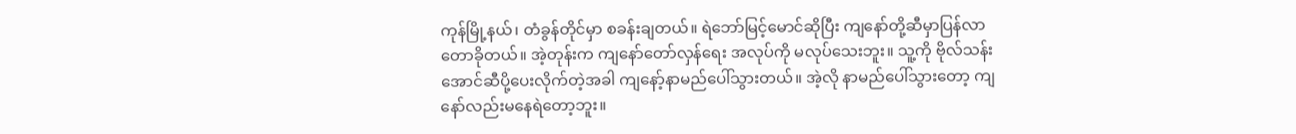ကုန်မြို့နယ်၊ တံခွန်တိုင်မှာ စခန်းချတယ်။ ရဲဘော်မြင့်မောင်ဆိုပြီး ကျနော်တို့ဆီမှာပြန်လာတောခိုတယ်။ အဲ့တုန်းက ကျနော်တော်လှန်ရေး အလုပ်ကို မလုပ်သေးဘူး။ သူ့ကို ဗိုလ်သန်းအောင်ဆီပို့ပေးလိုက်တဲ့အခါ ကျနော့်နာမည်ပေါ်သွားတယ်။ အဲ့လို နာမည်ပေါ်သွားတော့ ကျနော်လည်းမနေရဲတော့ဘူး။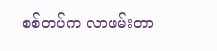စစ်တပ်က လာဖမ်းတာ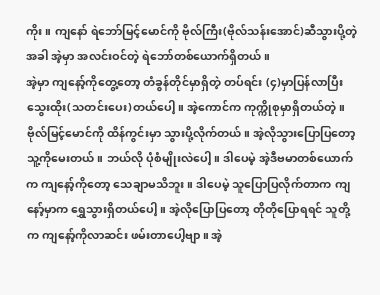ကိုး။ ကျနော် ရဲဘော်မြင့်မောင်ကို ဗိုလ်ကြီး(ဗိုလ်သန်းအောင်)ဆီသွားပို့တဲ့အခါ အဲ့မှာ အလင်းဝင်တဲ့ ရဲဘော်တစ်ယောက်ရှိတယ်။
အဲ့မှာ ကျနော့်ကိုတွေ့တော့ တံခွန်တိုင်မှာရှိတဲ့ တပ်ရင်း (၄)မှာပြန်လာပြီး သွေးထိုး(သတင်းပေး)တယ်ပေါ့။ အဲ့ကောင်က ကုက္ကိုစုမှာရှိတယ်တဲ့။ ဗိုလ်မြင့်မောင်ကို ထိန်ကွင်းမှာ သွားပို့လိုက်တယ်။ အဲ့လိုသွားပြောပြတော့ သူ့ကိုမေးတယ်။ ဘယ်လို ပုံစံမျိုးလဲပေါ့။ ဒါပေမဲ့ အဲ့ဒီဗမာတစ်ယောက်က ကျနော့်ကိုတော့ သေချာမသိဘူး။ ဒါပေမဲ့ သူပြောပြလိုက်တာက ကျနော့်မှာက ရွှေသွားရှိတယ်ပေါ့။ အဲ့လိုပြောပြတော့ တိုတိုပြောရရင် သူတို့က ကျနော့်ကိုလာဆင်း ဖမ်းတာပေါ့ဗျာ။ အဲ့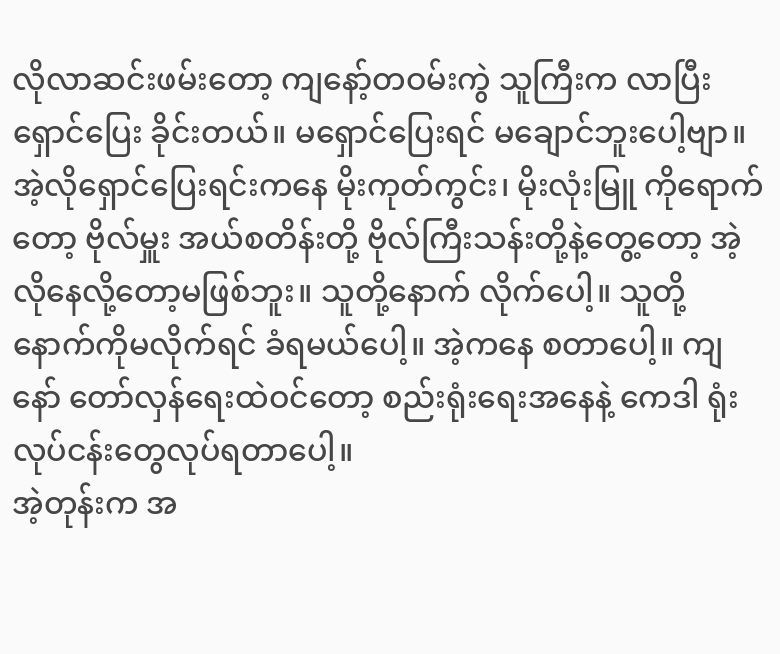လိုလာဆင်းဖမ်းတော့ ကျနော့်တဝမ်းကွဲ သူကြီးက လာပြီး ရှောင်ပြေး ခိုင်းတယ်။ မရှောင်ပြေးရင် မချောင်ဘူးပေါ့ဗျာ။ အဲ့လိုရှောင်ပြေးရင်းကနေ မိုးကုတ်ကွင်း၊ မိုးလုံးမြူ ကိုရောက်တော့ ဗိုလ်မှူး အယ်စတိန်းတို့ ဗိုလ်ကြီးသန်းတို့နဲ့တွေ့တော့ အဲ့လိုနေလို့တော့မဖြစ်ဘူး။ သူတို့နောက် လိုက်ပေါ့။ သူတို့နောက်ကိုမလိုက်ရင် ခံရမယ်ပေါ့။ အဲ့ကနေ စတာပေါ့။ ကျနော် တော်လှန်ရေးထဲဝင်တော့ စည်းရုံးရေးအနေနဲ့ ကေဒါ ရုံးလုပ်ငန်းတွေလုပ်ရတာပေါ့။
အဲ့တုန်းက အ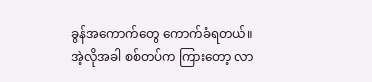ခွန်အကောက်တွေ ကောက်ခံရတယ်။ အဲ့လိုအခါ စစ်တပ်က ကြားတော့ လာ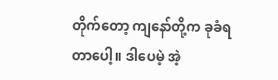တိုက်တော့ ကျနော်တို့က ခုခံရတာပေါ့။ ဒါပေမဲ့ အဲ့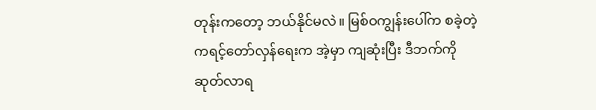တုန်းကတော့ ဘယ်နိုင်မလဲ။ မြစ်ဝကျွန်းပေါ်က စခဲ့တဲ့ ကရင့်တော်လှန်ရေးက အဲ့မှာ ကျဆုံးပြီး ဒီဘက်ကို ဆုတ်လာရ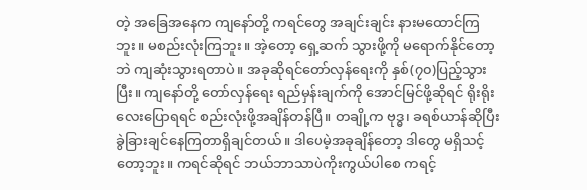တဲ့ အခြေအနေက ကျနော်တို့ ကရင်တွေ အချင်းချင်း နားမထောင်ကြဘူး။ မစည်းလုံးကြဘူး။ အဲ့တော့ ရှေ့ဆက် သွားဖို့ကို မရောက်နိုင်တော့ဘဲ ကျဆုံးသွားရတာပဲ။ အခုဆိုရင်တော်လှန်ရေးကို နှစ်(၇၀)ပြည့်သွားပြီး။ ကျနော်တို့ တော်လှန်ရေး ရည်မှန်းချက်ကို အောင်မြင်ဖို့ဆိုရင် ရိုးရိုးလေးပြောရရင် စည်းလုံးဖို့အချိန်တန်ပြီ။ တချို့က ဗုဒ္ဓ၊ ခရစ်ယာန်ဆိုပြီးခွဲခြားချင်နေကြတာရှိချင်တယ်။ ဒါပေမဲ့အခုချိန်တော့ ဒါတွေ မရှိသင့်တော့ဘူး။ ကရင်ဆိုရင် ဘယ်ဘာသာပဲကိုးကွယ်ပါစေ ကရင့်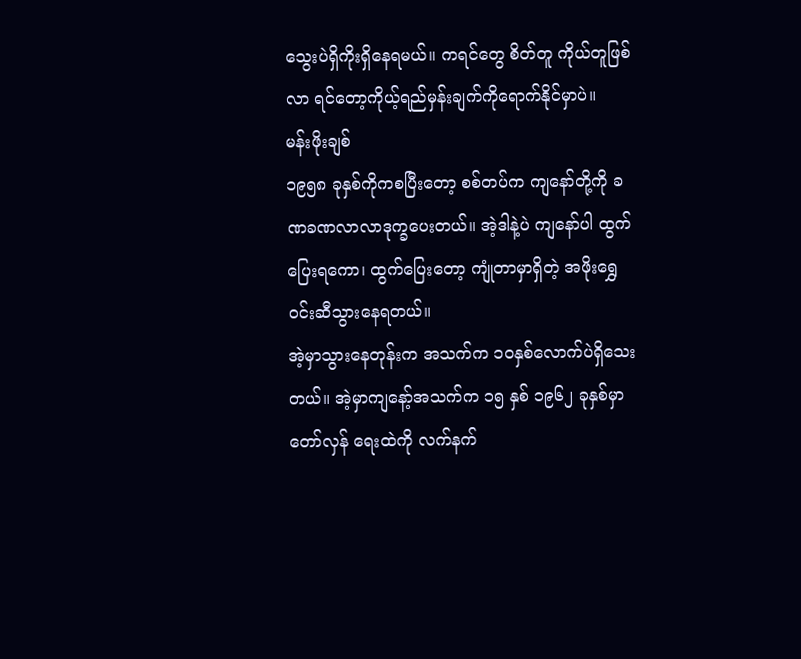သွေးပဲရှိကိုးရှိနေရမယ်။ ကရင်တွေ စိတ်တူ ကိုယ်တူဖြစ်လာ ရင်တော့ကိုယ့်ရည်မှန်းချက်ကိုရောက်နိုင်မှာပဲ။
မန်းဖိုးချစ်
၁၉၅၈ ခုနှစ်ကိုကစပြီးတော့ စစ်တပ်က ကျနော်တို့ကို ခဏခဏလာလာဒုက္ခပေးတယ်။ အဲ့ဒါနဲ့ပဲ ကျနော်ပါ ထွက်ပြေးရကော၊ ထွက်ပြေးတော့ ကျုံတာမှာရှိတဲ့ အဖိုးရွှေဝင်းဆီသွားနေရတယ်။
အဲ့မှာသွားနေတုန်းက အသက်က ၁ဝနှစ်လောက်ပဲရှိသေးတယ်။ အဲ့မှာကျနော့်အသက်က ၁၅ နှစ် ၁၉၆၂ ခုနှစ်မှာ တော်လှန် ရေးထဲကို လက်နက်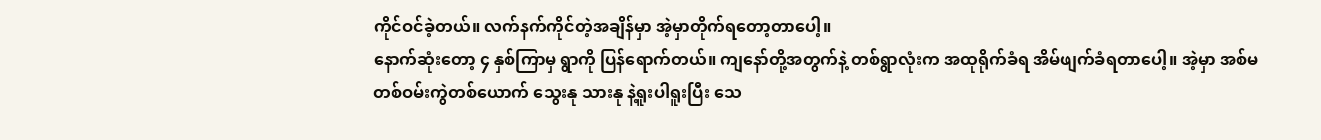ကိုင်ဝင်ခဲ့တယ်။ လက်နက်ကိုင်တဲ့အချိန်မှာ အဲ့မှာတိုက်ရတော့တာပေါ့။
နောက်ဆုံးတော့ ၄ နှစ်ကြာမှ ရွာကို ပြန်ရောက်တယ်။ ကျနော်တို့အတွက်နဲ့ တစ်ရွာလုံးက အထုရိုက်ခံရ အိမ်ဖျက်ခံရတာပေါ့။ အဲ့မှာ အစ်မတစ်ဝမ်းကွဲတစ်ယောက် သွေးနု သားနု နဲ့ရူးပါရူးပြီး သေ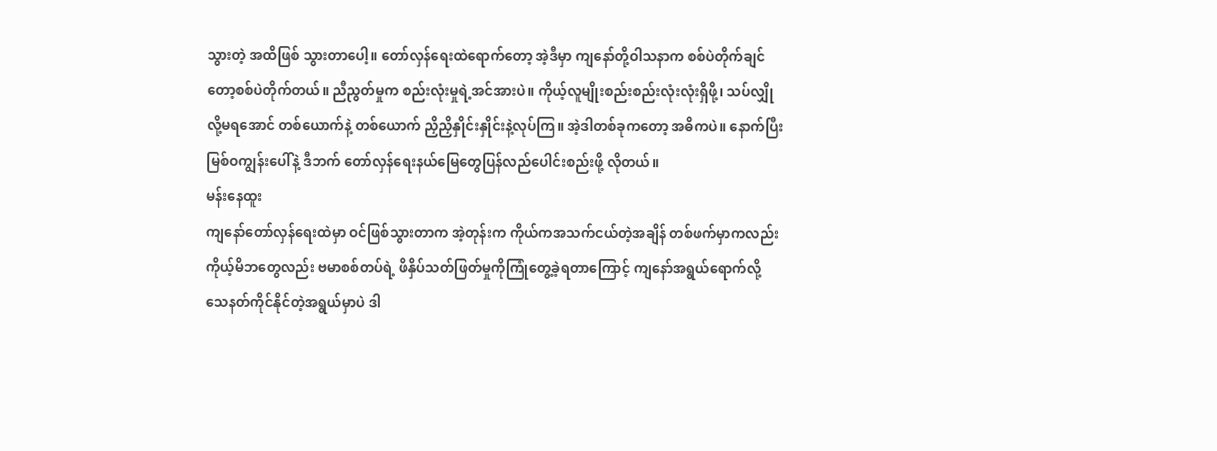သွားတဲ့ အထိဖြစ် သွားတာပေါ့။ တော်လှန်ရေးထဲရောက်တော့ အဲ့ဒီမှာ ကျနော်တို့ဝါသနာက စစ်ပဲတိုက်ချင်တော့စစ်ပဲတိုက်တယ်။ ညီညွတ်မှုက စည်းလုံးမှုရဲ့အင်အားပဲ။ ကိုယ့်လူမျိုးစည်းစည်းလုံးလုံးရှိဖို့၊ သပ်လျှိုလို့မရအောင် တစ်ယောက်နဲ့ တစ်ယောက် ညှိညှိနှိုင်းနှိုင်းနဲ့လုပ်ကြ။ အဲ့ဒါတစ်ခုကတော့ အဓိကပဲ။ နောက်ပြီး မြစ်ဝကျွန်းပေါ်နဲ့ ဒီဘက် တော်လှန်ရေးနယ်မြေတွေပြန်လည်ပေါင်းစည်းဖို့ လိုတယ်။
မန်းနေထူး
ကျနော်တော်လှန်ရေးထဲမှာ ဝင်ဖြစ်သွားတာက အဲ့တုန်းက ကိုယ်ကအသက်ငယ်တဲ့အချိန် တစ်ဖက်မှာကလည်း ကိုယ့်မိဘတွေလည်း ဗမာစစ်တပ်ရဲ့ ဖိနှိပ်သတ်ဖြတ်မှုကိုကြုံတွေ့ခဲ့ရတာကြောင့် ကျနော်အရွယ်ရောက်လို့ သေနတ်ကိုင်နိုင်တဲ့အရွယ်မှာပဲ ဒါ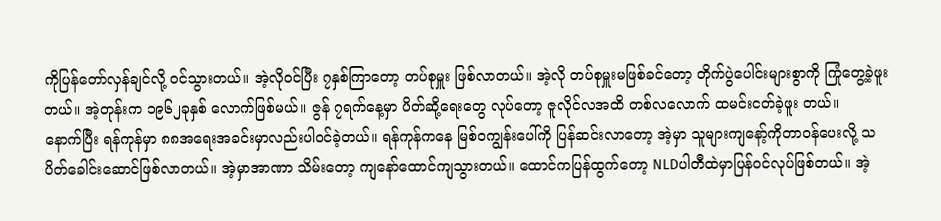ကိုပြန်တော်လှန်ချင်လို့ ဝင်သွားတယ်။ အဲ့လိုဝင်ပြီး ၇နှစ်ကြာတော့ တပ်စုမှူး ဖြစ်လာတယ်။ အဲ့လို တပ်စုမှူးမဖြစ်ခင်တော့ တိုက်ပွဲပေါင်းများစွာကို ကြုံတွေ့ခဲ့ဖူးတယ်။ အဲ့တုန်းက ၁၉၆၂ခုနှစ် လောက်ဖြစ်မယ်။ ဇွန် ၇ရက်နေ့မှာ ပိတ်ဆို့ရေးတွေ လုပ်တော့ ဇူလိုင်လအထိ တစ်လလောက် ထမင်းငတ်ခဲ့ဖူး တယ်။
နောက်ပြီး ရန်ကုန်မှာ ၈၈အရေးအခင်းမှာလည်းပါဝင်ခဲ့တယ်။ ရန်ကုန်ကနေ မြစ်ဝကျွန်းပေါ်ကို ပြန်ဆင်းလာတော့ အဲ့မှာ သူများကျနော့်ကိုတာဝန်ပေးလို့ သပိတ်ခေါင်းဆောင်ဖြစ်လာတယ်။ အဲ့မှာအာဏာ သိမ်းတော့ ကျနော်ထောင်ကျသွားတယ်။ ထောင်ကပြန်ထွက်တော့ NLDပါတီထဲမှာပြန်ဝင်လုပ်ဖြစ်တယ်။ အဲ့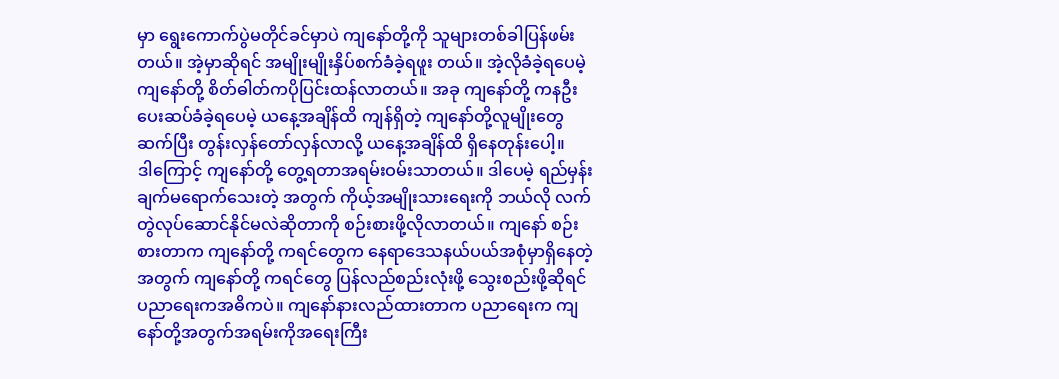မှာ ရွေးကောက်ပွဲမတိုင်ခင်မှာပဲ ကျနော်တို့ကို သူများတစ်ခါပြန်ဖမ်းတယ်။ အဲ့မှာဆိုရင် အမျိုးမျိုးနှိပ်စက်ခံခဲ့ရဖူး တယ်။ အဲ့လိုခံခဲ့ရပေမဲ့ ကျနော်တို့ စိတ်ဓါတ်ကပိုပြင်းထန်လာတယ်။ အခု ကျနော်တို့ ကနဦး ပေးဆပ်ခံခဲ့ရပေမဲ့ ယနေ့အချိန်ထိ ကျန်ရှိတဲ့ ကျနော်တို့လူမျိုးတွေဆက်ပြီး တွန်းလှန်တော်လှန်လာလို့ ယနေ့အချိန်ထိ ရှိနေတုန်းပေါ့။
ဒါကြောင့် ကျနော်တို့ တွေ့ရတာအရမ်းဝမ်းသာတယ်။ ဒါပေမဲ့ ရည်မှန်းချက်မရောက်သေးတဲ့ အတွက် ကိုယ့်အမျိုးသားရေးကို ဘယ်လို လက်တွဲလုပ်ဆောင်နိုင်မလဲဆိုတာကို စဉ်းစားဖို့လိုလာတယ်။ ကျနော် စဉ်းစားတာက ကျနော်တို့ ကရင်တွေက နေရာဒေသနယ်ပယ်အစုံမှာရှိနေတဲ့အတွက် ကျနော်တို့ ကရင်တွေ ပြန်လည်စည်းလုံးဖို့ သွေးစည်းဖို့ဆိုရင် ပညာရေးကအဓိကပဲ။ ကျနော်နားလည်ထားတာက ပညာရေးက ကျနော်တို့အတွက်အရမ်းကိုအရေးကြီး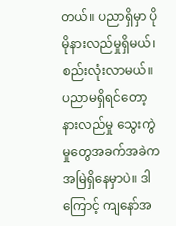တယ်။ ပညာရှိမှာ ပိုမိုနားလည်မှုရှိမယ်၊ စည်းလုံးလာမယ်။ ပညာမရှိရင်တော့ နားလည်မှု သွေးကွဲမှုတွေအခက်အခဲကအမြဲရှိနေမှာပဲ။ ဒါကြောင့် ကျနော်အ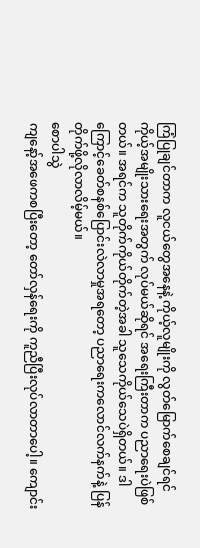ကြံပြုချင်တာက လူငယ်တွေအနေနဲ့ ကိုယ့်လူမျိုးကို လွတ်မြောက်စေချင်ရင် ကိုယ့်အမျိုးသားရေးအတွက် လုပ်မယ်ဆိုရင် အရေးကြီးတာက ပညာရေးပဲဖြစ်တယ်။ အရင်က သူတိုက်ကိုယ်တိုက်တဲ့အခါ သူသေကိုယ်သေပဲရှိတယ်။ ဒါကြောင့်ခေတ်စနစ်ပြောင်းလဲလာမှုအရတော့ ပညာရေးကလောင်လက်နက်နဲ့ ပြန်တိုက်ဖို့လိုလာလိမ့်မယ်။
စောပါသွဲ
ကျနော့်အဖေကစပြီးတော့ တော်လှန်ရေးကို ကူညီပြီးလုပ်လာတာပေါ့။ ကျောင်း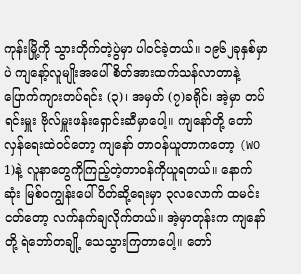ကုန်းမြို့ကို သွားတိုက်တဲ့ပွဲမှာ ပါဝင်ခဲ့တယ်။ ၁၉၆၂ခုနှစ်မှာပဲ ကျနော့်လူမျိုးအပေါ် စိတ်အားထက်သန်လာတာနဲ့ ပြောက်ကျားတပ်ရင်း (၃)၊ အမှတ် (၇)ခရိုင်၊ အဲ့မှာ တပ်ရင်းမှူး ဗိုလ်မှူးဖန်းရှောင်းဆီမှာပေါ့။ ကျနော်တို့ တော်လှန်ရေးထဲဝင်တော့ ကျနော် တာဝန်ယူတာကတော့ (WO 1)နဲ့ လူနာတွေကိုကြည့်တဲ့တာဝန်ကိုယူရတယ်။ နောက်ဆုံး မြစ်ဝကျွန်းပေါ် ပိတ်ဆို့ရေးမှာ ၃လလောက် ထမင်းငတ်တော့ လက်နက်ချလိုက်တယ်။ အဲ့မှာတုန်းက ကျနော်တို့ ရဲဘော်တချို့ သေသွားကြတာပေါ့။ တော်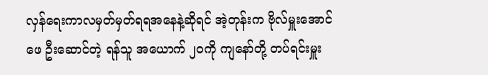လှန်ရေးကာလမှတ်မှတ်ရရအနေနဲ့ဆိုရင် အဲ့တုန်းက ဗိုလ်မှူးအောင်ဖေ ဦးဆောင်တဲ့ ရန်သူ အယောက် ၂ဝကို ကျနော်တို့ တပ်ရင်းမှူး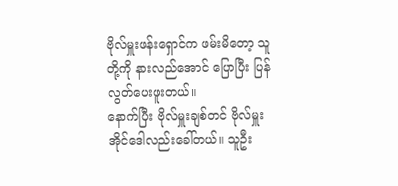ဗိုလ်မှူးဖန်းရှောင်က ဖမ်းမိတော့ သူတို့ကို နားလည်အောင် ပြောပြီး ပြန်လွတ်ပေးဖူးတယ်။
နောက်ပြီး ဗိုလ်မှူးချစ်တင် ဗိုလ်မှူးအိုင်ဒေါလည်းခေါ်တယ်။ သူဦး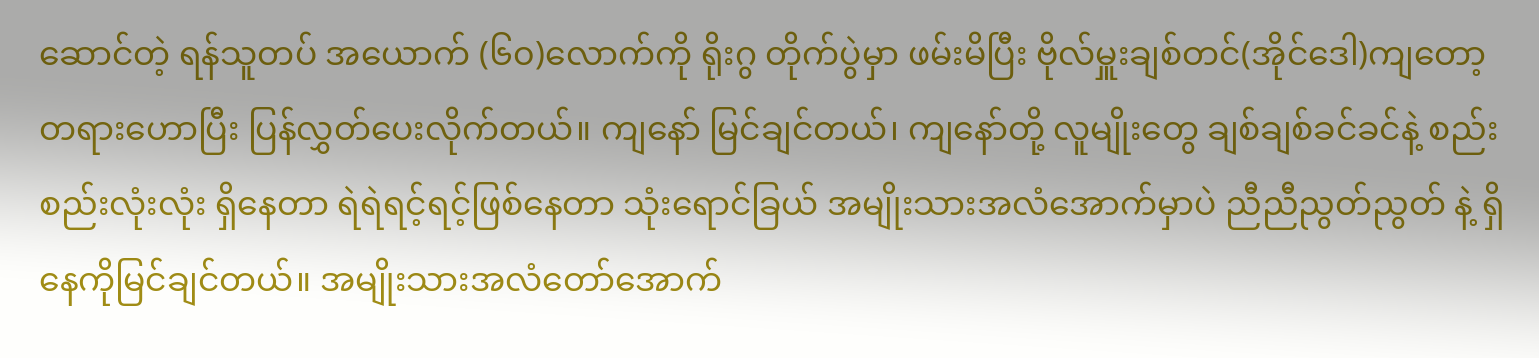ဆောင်တဲ့ ရန်သူတပ် အယောက် (၆၀)လောက်ကို ရိုးဂွ တိုက်ပွဲမှာ ဖမ်းမိပြီး ဗိုလ်မှူးချစ်တင်(အိုင်ဒေါ)ကျတော့ တရားဟောပြီး ပြန်လွှတ်ပေးလိုက်တယ်။ ကျနော် မြင်ချင်တယ်၊ ကျနော်တို့ လူမျိုးတွေ ချစ်ချစ်ခင်ခင်နဲ့ စည်းစည်းလုံးလုံး ရှိနေတာ ရဲရဲရင့်ရင့်ဖြစ်နေတာ သုံးရောင်ခြယ် အမျိုးသားအလံအောက်မှာပဲ ညီညီညွတ်ညွတ် နဲ့ ရှိနေကိုမြင်ချင်တယ်။ အမျိုးသားအလံတော်အောက်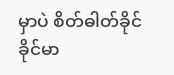မှာပဲ စိတ်ဓါတ်ခိုင်ခိုင်မာ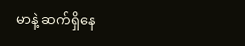မာနဲ့ ဆက်ရှိနေ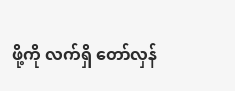ဖို့ကို လက်ရှိ တော်လှန်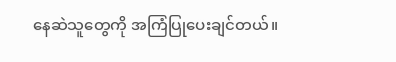နေဆဲသူတွေကို အကြံပြုပေးချင်တယ်။